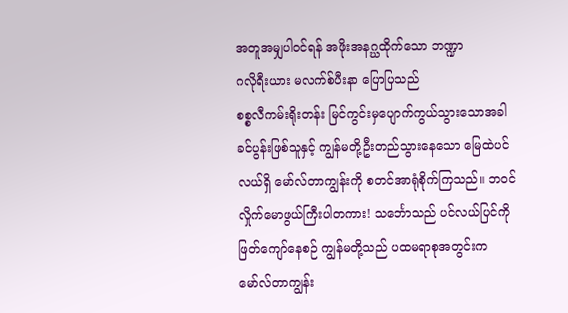အတူအမျှပါဝင်ရန် အဖိုးအနဂ္ဃထိုက်သော ဘဏ္ဍာ
ဂလိုရီးယား မလက်စ်ပီးနာ ပြောပြသည်
စစ္စလီကမ်းရိုးတန်း မြင်ကွင်းမှပျောက်ကွယ်သွားသောအခါ ခင်ပွန်းဖြစ်သူနှင့် ကျွန်မတို့ဦးတည်သွားနေသော မြေထဲပင်လယ်ရှိ မော်လ်တာကျွန်းကို စတင်အာရုံစိုက်ကြသည်။ ဘဝင်လှိုက်မောဖွယ်ကြီးပါတကား! သင်္ဘောသည် ပင်လယ်ပြင်ကို ဖြတ်ကျော်နေစဉ် ကျွန်မတို့သည် ပထမရာစုအတွင်းက မော်လ်တာကျွန်း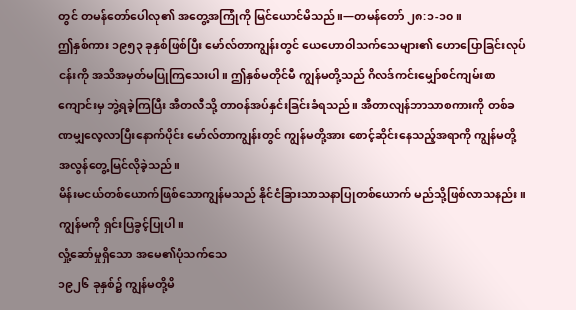တွင် တမန်တော်ပေါလု၏ အတွေ့အကြုံကို မြင်ယောင်မိသည်။—တမန်တော် ၂၈:၁-၁၀။
ဤနှစ်ကား ၁၉၅၃ ခုနှစ်ဖြစ်ပြီး မော်လ်တာကျွန်းတွင် ယေဟောဝါသက်သေများ၏ ဟောပြောခြင်းလုပ်ငန်းကို အသိအမှတ်မပြုကြသေးပါ။ ဤနှစ်မတိုင်မီ ကျွန်မတို့သည် ဂိလဒ်ကင်းမျှော်စင်ကျမ်းစာကျောင်းမှ ဘွဲ့ရခဲ့ကြပြီး အီတလီသို့ တာဝန်အပ်နှင်းခြင်းခံရသည်။ အီတာလျန်ဘာသာစကားကို တစ်ခဏမျှလေ့လာပြီးနောက်ပိုင်း မော်လ်တာကျွန်းတွင် ကျွန်မတို့အား စောင့်ဆိုင်းနေသည့်အရာကို ကျွန်မတို့ အလွန်တွေ့မြင်လိုခဲ့သည်။
မိန်းမငယ်တစ်ယောက်ဖြစ်သောကျွန်မသည် နိုင်ငံခြားသာသနာပြုတစ်ယောက် မည်သို့ဖြစ်လာသနည်း။ ကျွန်မကို ရှင်းပြခွင့်ပြုပါ။
လှုံ့ဆော်မှုရှိသော အမေ၏ပုံသက်သေ
၁၉၂၆ ခုနှစ်၌ ကျွန်မတို့မိ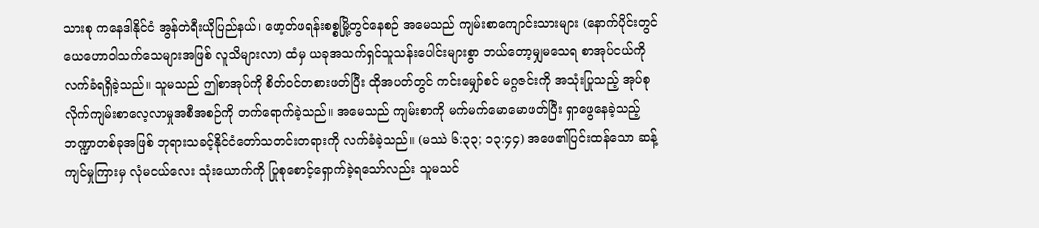သားစု ကနေဒါနိုင်ငံ အွန်တဲရီးယိုပြည်နယ်၊ ဖော့တ်ဖရန်းစစ္စမြို့တွင်နေစဉ် အမေသည် ကျမ်းစာကျောင်းသားများ (နောက်ပိုင်းတွင် ယေဟောဝါသက်သေများအဖြစ် လူသိများလာ) ထံမှ ယခုအသက်ရှင်သူသန်းပေါင်းများစွာ ဘယ်တော့မျှမသေရ စာအုပ်ငယ်ကို လက်ခံရရှိခဲ့သည်။ သူမသည် ဤစာအုပ်ကို စိတ်ဝင်တစားဖတ်ပြီး ထိုအပတ်တွင် ကင်းမျှော်စင် မဂ္ဂဇင်းကို အသုံးပြုသည့် အုပ်စုလိုက်ကျမ်းစာလေ့လာမှုအစီအစဉ်ကို တက်ရောက်ခဲ့သည်။ အမေသည် ကျမ်းစာကို မက်မက်မောမောဖတ်ပြီး ရှာဖွေနေခဲ့သည့် ဘဏ္ဍာတစ်ခုအဖြစ် ဘုရားသခင့်နိုင်ငံတော်သတင်းတရားကို လက်ခံခဲ့သည်။ (မဿဲ ၆:၃၃; ၁၃:၄၄) အဖေ၏ပြင်းထန်သော ဆန့်ကျင်မှုကြားမှ လုံမငယ်လေး သုံးယောက်ကို ပြုစုစောင့်ရှောက်ခဲ့ရသော်လည်း သူမသင်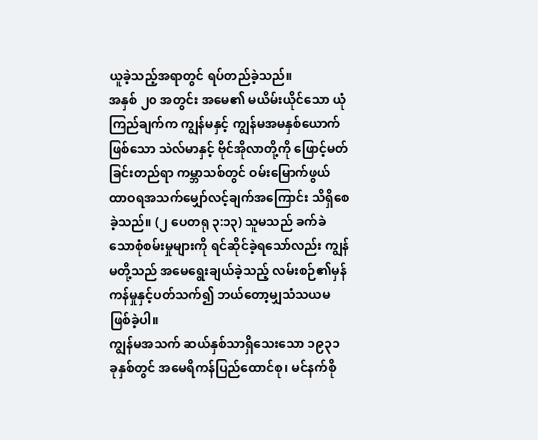ယူခဲ့သည့်အရာတွင် ရပ်တည်ခဲ့သည်။
အနှစ် ၂၀ အတွင်း အမေ၏ မယိမ်းယိုင်သော ယုံကြည်ချက်က ကျွန်မနှင့် ကျွန်မအမနှစ်ယောက်ဖြစ်သော သဲလ်မာနှင့် ဗိုင်အိုလာတို့ကို ဖြောင့်မတ်ခြင်းတည်ရာ ကမ္ဘာသစ်တွင် ဝမ်းမြောက်ဖွယ် ထာဝရအသက်မျှော်လင့်ချက်အကြောင်း သိရှိစေခဲ့သည်။ (၂ ပေတရု ၃:၁၃) သူမသည် ခက်ခဲသောစုံစမ်းမှုများကို ရင်ဆိုင်ခဲ့ရသော်လည်း ကျွန်မတို့သည် အမေရွေးချယ်ခဲ့သည့် လမ်းစဉ်၏မှန်ကန်မှုနှင့်ပတ်သက်၍ ဘယ်တော့မျှသံသယမဖြစ်ခဲ့ပါ။
ကျွန်မအသက် ဆယ်နှစ်သာရှိသေးသော ၁၉၃၁ ခုနှစ်တွင် အမေရိကန်ပြည်ထောင်စု၊ မင်နက်စို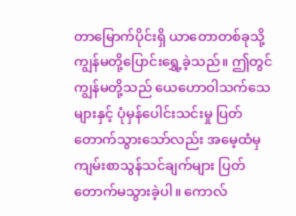တာမြောက်ပိုင်းရှိ ယာတောတစ်ခုသို့ ကျွန်မတို့ပြောင်းရွှေ့ခဲ့သည်။ ဤတွင် ကျွန်မတို့သည် ယေဟောဝါသက်သေများနှင့် ပုံမှန်ပေါင်းသင်းမှု ပြတ်တောက်သွားသော်လည်း အမေ့ထံမှ ကျမ်းစာသွန်သင်ချက်များ ပြတ်တောက်မသွားခဲ့ပါ။ ကောလ်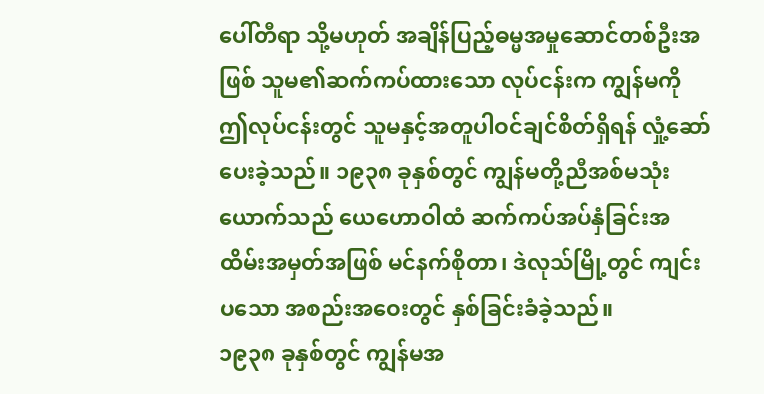ပေါ်တီရာ သို့မဟုတ် အချိန်ပြည့်ဓမ္မအမှုဆောင်တစ်ဦးအဖြစ် သူမ၏ဆက်ကပ်ထားသော လုပ်ငန်းက ကျွန်မကို ဤလုပ်ငန်းတွင် သူမနှင့်အတူပါဝင်ချင်စိတ်ရှိရန် လှုံ့ဆော်ပေးခဲ့သည်။ ၁၉၃၈ ခုနှစ်တွင် ကျွန်မတို့ညီအစ်မသုံးယောက်သည် ယေဟောဝါထံ ဆက်ကပ်အပ်နှံခြင်းအထိမ်းအမှတ်အဖြစ် မင်နက်စိုတာ၊ ဒဲလုသ်မြို့တွင် ကျင်းပသော အစည်းအဝေးတွင် နှစ်ခြင်းခံခဲ့သည်။
၁၉၃၈ ခုနှစ်တွင် ကျွန်မအ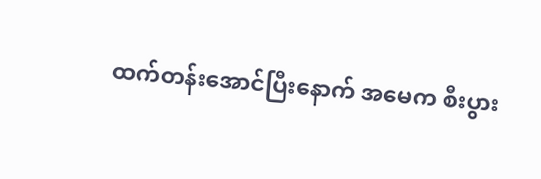ထက်တန်းအောင်ပြီးနောက် အမေက စီးပွား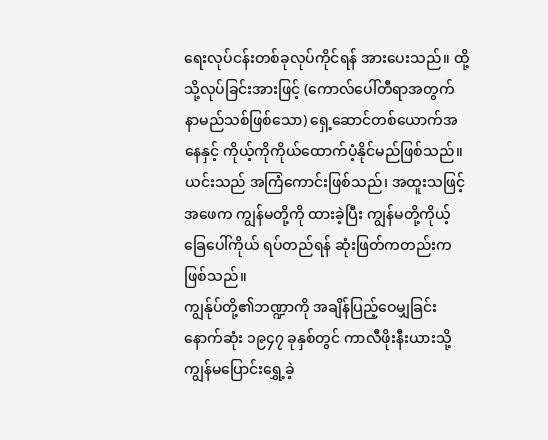ရေးလုပ်ငန်းတစ်ခုလုပ်ကိုင်ရန် အားပေးသည်။ ထို့သို့လုပ်ခြင်းအားဖြင့် (ကောလ်ပေါ်တီရာအတွက် နာမည်သစ်ဖြစ်သော) ရှေ့ဆောင်တစ်ယောက်အနေနှင့် ကိုယ့်ကိုကိုယ်ထောက်ပံ့နိုင်မည်ဖြစ်သည်။ ယင်းသည် အကြံကောင်းဖြစ်သည်၊ အထူးသဖြင့် အဖေက ကျွန်မတို့ကို ထားခဲ့ပြီး ကျွန်မတို့ကိုယ့်ခြေပေါ်ကိုယ် ရပ်တည်ရန် ဆုံးဖြတ်ကတည်းကဖြစ်သည်။
ကျွန်ုပ်တို့၏ဘဏ္ဍာကို အချိန်ပြည့်ဝေမျှခြင်း
နောက်ဆုံး ၁၉၄၇ ခုနှစ်တွင် ကာလီဖိုးနီးယားသို့ ကျွန်မပြောင်းရွှေ့ခဲ့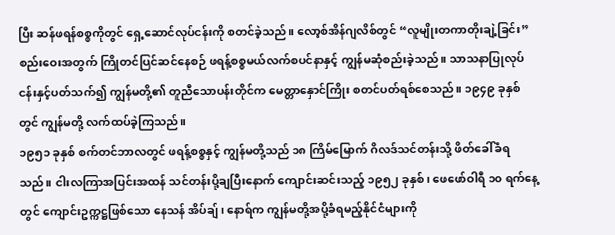ပြီး ဆန်ဖရန်စစ္စကိုတွင် ရှေ့ဆောင်လုပ်ငန်းကို စတင်ခဲ့သည်။ လော့စ်အိန်ဂျလိစ်တွင် “လူမျိုးတကာတိုးချဲ့ခြင်း” စည်းဝေးအတွက် ကြိုတင်ပြင်ဆင်နေစဉ် ဖရန့်စစ္စမယ်လက်စပင်နာနှင့် ကျွန်မဆုံစည်းခဲ့သည်။ သာသနာပြုလုပ်ငန်းနှင့်ပတ်သက်၍ ကျွန်မတို့၏ တူညီသောပန်းတိုင်က မေတ္တာနှောင်ကြိုး စတင်ပတ်ရစ်စေသည်။ ၁၉၄၉ ခုနှစ်တွင် ကျွန်မတို့ လက်ထပ်ခဲ့ကြသည်။
၁၉၅၁ ခုနှစ် စက်တင်ဘာလတွင် ဖရန့်စစ္စနှင့် ကျွန်မတို့သည် ၁၈ ကြိမ်မြောက် ဂိလဒ်သင်တန်းသို့ ဖိတ်ခေါ်ခံရသည်။ ငါးလကြာအပြင်းအထန် သင်တန်းပို့ချပြီးနောက် ကျောင်းဆင်းသည့် ၁၉၅၂ ခုနှစ်၊ ဖေဖော်ဝါရီ ၁၀ ရက်နေ့တွင် ကျောင်းဥက္ကဋ္ဌဖြစ်သော နေသန် အိပ်ချ်၊ နောရ်က ကျွန်မတို့အပို့ခံရမည့်နိုင်ငံများကို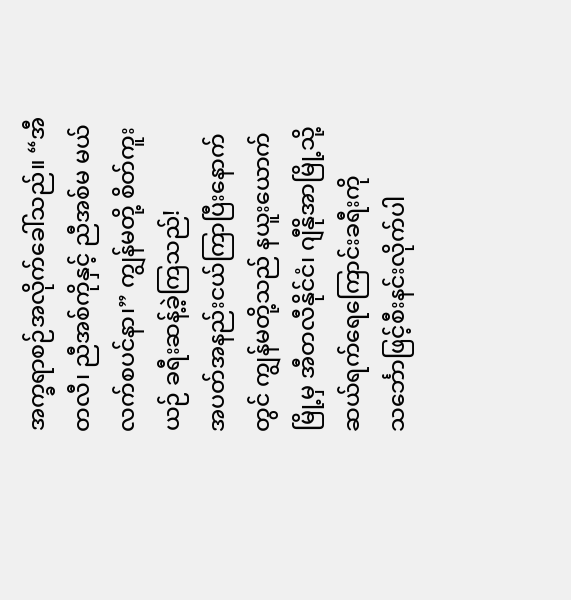အက္ခရာစဉ်အလိုက်ခေါ်သည်။ “အီတလီ၊ ညီအစ်ကိုနှင့် ညီအစ်မ မယ်လက်စပင်နာ၊” ကျွန်မတို့ စိတ်ကူးယဉ် ခရီးဆန့်ခဲ့ကြသည်!
အပတ်အနည်းငယ်ကြာပြီးနောက်တွင် ကျွန်မတို့သည် နယူးယောက်မြို့မှ အီတလီနိုင်ငံ၊ ဂျီနိုအာမြို့သို့ ဆယ်ရက်ရေကြောင်းခရီးကို သင်္ဘောဖြင့်စီးနင်းလိုက်ပါ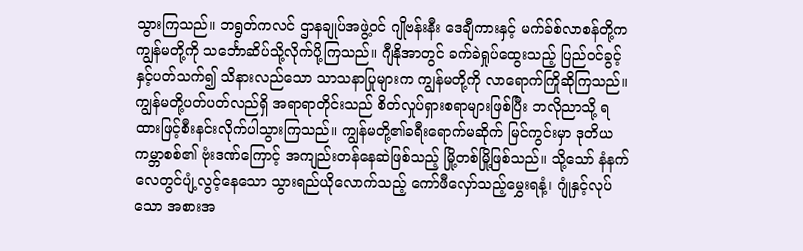သွားကြသည်။ ဘရွတ်ကလင် ဌာနချုပ်အဖွဲ့ဝင် ဂျိုဗန်းနီး ဒေချီကားနှင့် မက်ခ်စ်လာစန်တို့က ကျွန်မတို့ကို သင်္ဘောဆိပ်သို့လိုက်ပို့ကြသည်။ ဂျီနိုအာတွင် ခက်ခဲရှုပ်ထွေးသည့် ပြည်ဝင်ခွင့်နှင့်ပတ်သက်၍ သိနားလည်သော သာသနာပြုများက ကျွန်မတို့ကို လာရောက်ကြိုဆိုကြသည်။
ကျွန်မတို့ပတ်ပတ်လည်ရှိ အရာရာတိုင်းသည် စိတ်လှုပ်ရှားစရာများဖြစ်ပြီး ဘလိုညာသို့ ရထားဖြင့်စီးနင်းလိုက်ပါသွားကြသည်။ ကျွန်မတို့၏ခရီးရောက်မဆိုက် မြင်ကွင်းမှာ ဒုတိယကမ္ဘာစစ်၏ ဗုံးဒဏ်ကြောင့် အကျည်းတန်နေဆဲဖြစ်သည့် မြို့တစ်မြို့ဖြစ်သည်။ သို့သော် နံနက်လေတွင်ပျံ့လွင့်နေသော သွားရည်ယိုလောက်သည့် ကော်ဖီလှော်သည့်မွှေးရနံ့၊ ဂျုံနှင့်လုပ်သော အစားအ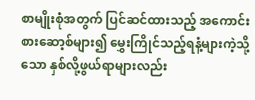စာမျိုးစုံအတွက် ပြင်ဆင်ထားသည့် အကောင်းစားဆော့စ်များ၍ မွှေးကြိုင်သည့်ရနံ့များကဲ့သို့သော နှစ်လို့ဖွယ်ရာများလည်း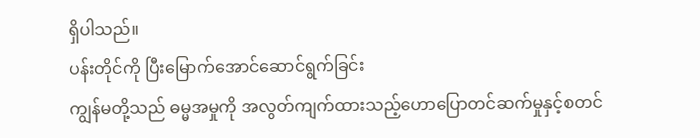ရှိပါသည်။
ပန်းတိုင်ကို ပြီးမြောက်အောင်ဆောင်ရွက်ခြင်း
ကျွန်မတို့သည် ဓမ္မအမှုကို အလွတ်ကျက်ထားသည့်ဟောပြောတင်ဆက်မှုနှင့်စတင်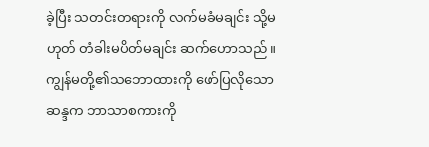ခဲ့ပြီး သတင်းတရားကို လက်မခံမချင်း သို့မဟုတ် တံခါးမပိတ်မချင်း ဆက်ဟောသည်။ ကျွန်မတို့၏သဘောထားကို ဖော်ပြလိုသောဆန္ဒက ဘာသာစကားကို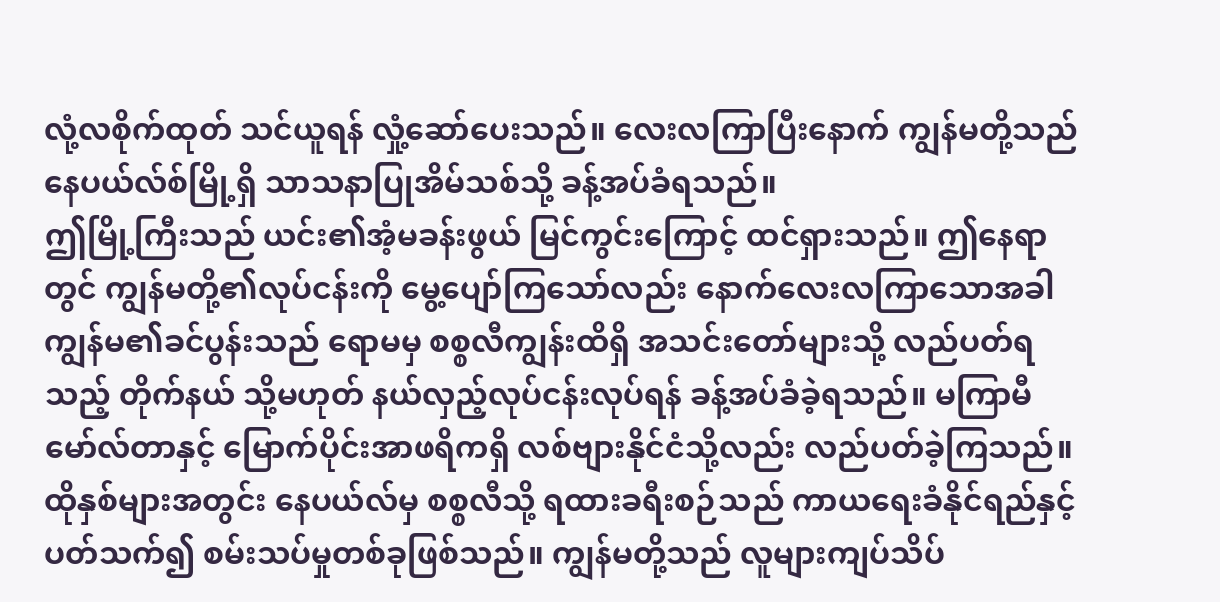လုံ့လစိုက်ထုတ် သင်ယူရန် လှုံ့ဆော်ပေးသည်။ လေးလကြာပြီးနောက် ကျွန်မတို့သည် နေပယ်လ်စ်မြို့ရှိ သာသနာပြုအိမ်သစ်သို့ ခန့်အပ်ခံရသည်။
ဤမြို့ကြီးသည် ယင်း၏အံ့မခန်းဖွယ် မြင်ကွင်းကြောင့် ထင်ရှားသည်။ ဤနေရာတွင် ကျွန်မတို့၏လုပ်ငန်းကို မွေ့ပျော်ကြသော်လည်း နောက်လေးလကြာသောအခါ ကျွန်မ၏ခင်ပွန်းသည် ရောမမှ စစ္စလီကျွန်းထိရှိ အသင်းတော်များသို့ လည်ပတ်ရသည့် တိုက်နယ် သို့မဟုတ် နယ်လှည့်လုပ်ငန်းလုပ်ရန် ခန့်အပ်ခံခဲ့ရသည်။ မကြာမီ မော်လ်တာနှင့် မြောက်ပိုင်းအာဖရိကရှိ လစ်ဗျားနိုင်ငံသို့လည်း လည်ပတ်ခဲ့ကြသည်။
ထိုနှစ်များအတွင်း နေပယ်လ်မှ စစ္စလီသို့ ရထားခရီးစဉ်သည် ကာယရေးခံနိုင်ရည်နှင့်ပတ်သက်၍ စမ်းသပ်မှုတစ်ခုဖြစ်သည်။ ကျွန်မတို့သည် လူများကျပ်သိပ်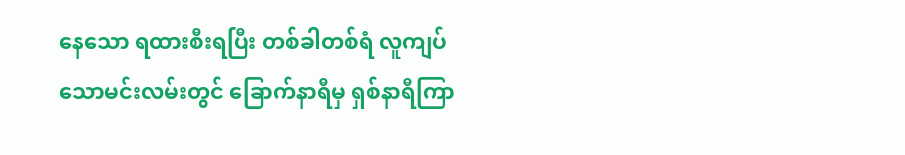နေသော ရထားစီးရပြီး တစ်ခါတစ်ရံ လူကျပ်သောမင်းလမ်းတွင် ခြောက်နာရီမှ ရှစ်နာရီကြာ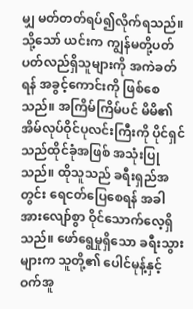မျှ မတ်တတ်ရပ်၍လိုက်ရသည်။ သို့သော် ယင်းက ကျွန်မတို့ပတ်ပတ်လည်ရှိသူများကို အကဲခတ်ရန် အခွင့်ကောင်းကို ဖြစ်စေသည်။ အကြိမ်ကြိမ်ပင် မိမိ၏အိမ်လုပ်ဝိုင်ပုလင်းကြီးကို ပိုင်ရှင်သည်ထိုင်ခုံအဖြစ် အသုံးပြုသည်။ ထိုသူသည် ခရီးရှည်အတွင်း ရေငတ်ပြေစေရန် အခါအားလျော်စွာ ဝိုင်သောက်လေ့ရှိသည်။ ဖော်ရွေမှုရှိသော ခရီးသွားများက သူတို့၏ ပေါင်မုန့်နှင့် ဝက်အူ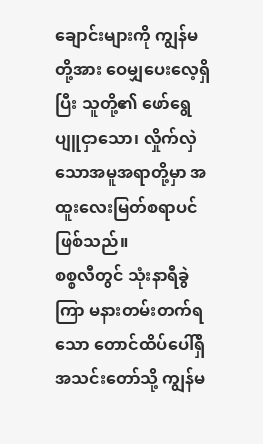ချောင်းများကို ကျွန်မတို့အား ဝေမျှပေးလေ့ရှိပြီး သူတို့၏ ဖော်ရွေပျူငှာသော၊ လှိုက်လှဲသောအမူအရာတို့မှာ အထူးလေးမြတ်စရာပင်ဖြစ်သည်။
စစ္စလီတွင် သုံးနာရီခွဲကြာ မနားတမ်းတက်ရသော တောင်ထိပ်ပေါ်ရှိ အသင်းတော်သို့ ကျွန်မ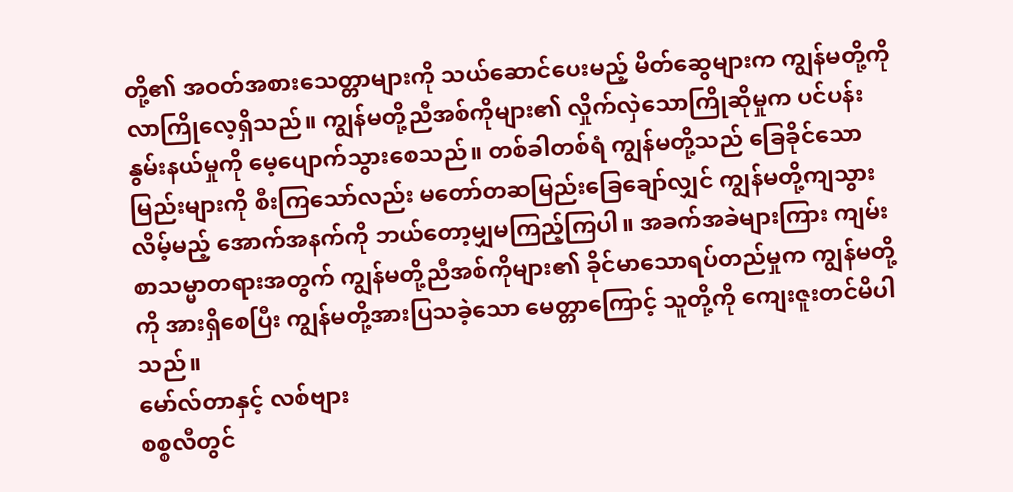တို့၏ အဝတ်အစားသေတ္တာများကို သယ်ဆောင်ပေးမည့် မိတ်ဆွေများက ကျွန်မတို့ကို လာကြိုလေ့ရှိသည်။ ကျွန်မတို့ညီအစ်ကိုများ၏ လှိုက်လှဲသောကြိုဆိုမှုက ပင်ပန်းနွမ်းနယ်မှုကို မေ့ပျောက်သွားစေသည်။ တစ်ခါတစ်ရံ ကျွန်မတို့သည် ခြေခိုင်သောမြည်းများကို စီးကြသော်လည်း မတော်တဆမြည်းခြေချော်လျှင် ကျွန်မတို့ကျသွားလိမ့်မည့် အောက်အနက်ကို ဘယ်တော့မျှမကြည့်ကြပါ။ အခက်အခဲများကြား ကျမ်းစာသမ္မာတရားအတွက် ကျွန်မတို့ညီအစ်ကိုများ၏ ခိုင်မာသောရပ်တည်မှုက ကျွန်မတို့ကို အားရှိစေပြီး ကျွန်မတို့အားပြသခဲ့သော မေတ္တာကြောင့် သူတို့ကို ကျေးဇူးတင်မိပါသည်။
မော်လ်တာနှင့် လစ်ဗျား
စစ္စလီတွင်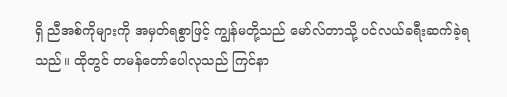ရှိ ညီအစ်ကိုများကို အမှတ်ရစွာဖြင့် ကျွန်မတို့သည် မော်လ်တာသို့ ပင်လယ်ခရီးဆက်ခဲ့ရသည်။ ထိုတွင် တမန်တော်ပေါလုသည် ကြင်နာ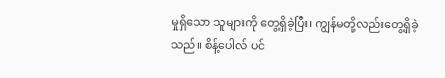မှုရှိသော သူများကို တွေ့ရှိခဲ့ပြီး၊ ကျွန်မတို့လည်းတွေ့ရှိခဲ့သည်။ စိန့်ပေါလ် ပင်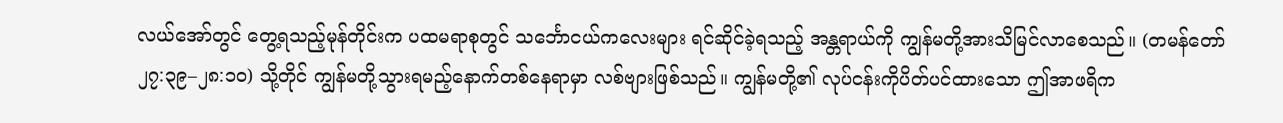လယ်အော်တွင် တွေ့ရသည့်မုန်တိုင်းက ပထမရာစုတွင် သင်္ဘောငယ်ကလေးများ ရင်ဆိုင်ခဲ့ရသည့် အန္တရာယ်ကို ကျွန်မတို့အားသိမြင်လာစေသည်။ (တမန်တော် ၂၇:၃၉–၂၈:၁၀) သို့တိုင် ကျွန်မတို့သွားရမည့်နောက်တစ်နေရာမှာ လစ်ဗျားဖြစ်သည်။ ကျွန်မတို့၏ လုပ်ငန်းကိုပိတ်ပင်ထားသော ဤအာဖရိက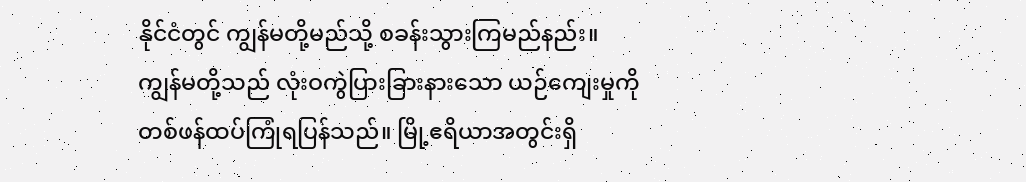နိုင်ငံတွင် ကျွန်မတို့မည်သို့ စခန်းသွားကြမည်နည်း။
ကျွန်မတို့သည် လုံးဝကွဲပြားခြားနားသော ယဉ်ကျေးမှုကို တစ်ဖန်ထပ်ကြုံရပြန်သည်။ မြို့ဧရိယာအတွင်းရှိ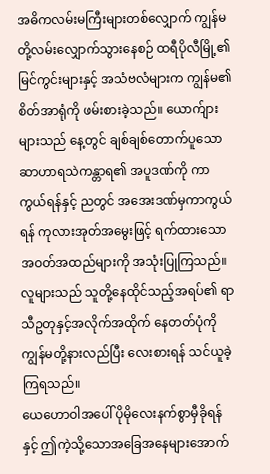အဓိကလမ်းမကြီးများတစ်လျှောက် ကျွန်မတို့လမ်းလျှောက်သွားနေစဉ် ထရီပိုလီမြို့၏ မြင်ကွင်းများနှင့် အသံဗလံများက ကျွန်မ၏စိတ်အာရုံကို ဖမ်းစားခဲ့သည်။ ယောက်ျားများသည် နေ့တွင် ချစ်ချစ်တောက်ပူသော ဆာဟာရသဲကန္တာရ၏ အပူဒဏ်ကို ကာကွယ်ရန်နှင့် ညတွင် အအေးဒဏ်မှကာကွယ်ရန် ကုလားအုတ်အမွေးဖြင့် ရက်ထားသော အဝတ်အထည်များကို အသုံးပြုကြသည်။ လူများသည် သူတို့နေထိုင်သည့်အရပ်၏ ရာသီဥတုနှင့်အလိုက်အထိုက် နေတတ်ပုံကို ကျွန်မတို့နားလည်ပြီး လေးစားရန် သင်ယူခဲ့ကြရသည်။
ယေဟောဝါအပေါ် ပိုမိုလေးနက်စွာမှီခိုရန်နှင့် ဤကဲ့သို့သောအခြေအနေများအောက်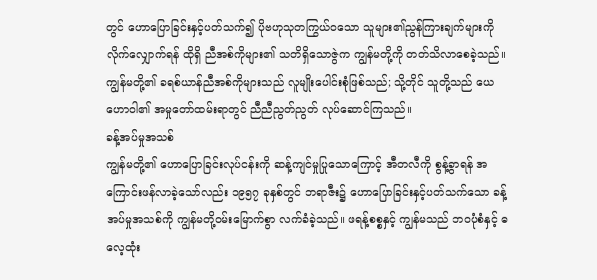တွင် ဟောပြောခြင်းနှင့်ပတ်သက်၍ ပိုဗဟုသုတကြွယ်ဝသော သူများ၏ညွန်ကြားချက်များကို လိုက်လျှောက်ရန် ထိုရှိ ညီအစ်ကိုများ၏ သတိရှိသောဇွဲက ကျွန်မတို့ကို တတ်သိလာစေခဲ့သည်။ ကျွန်မတို့၏ ခရစ်ယာန်ညီအစ်ကိုများသည် လူမျိုးပေါင်းစုံဖြစ်သည်; သို့တိုင် သူတို့သည် ယေဟောဝါ၏ အမှုတော်ထမ်းရာတွင် ညီညီညွတ်ညွတ် လုပ်ဆောင်ကြသည်။
ခန့်အပ်မှုအသစ်
ကျွန်မတို့၏ ဟောပြောခြင်းလုပ်ငန်းကို ဆန့်ကျင်မှုပြုသောကြောင့် အီတလီကို စွန့်ခွာရန် အကြောင်းဖန်လာခဲ့သော်လည်း ၁၉၅၇ ခုနှစ်တွင် ဘရာဇီး၌ ဟောပြောခြင်းနှင့်ပတ်သက်သော ခန့်အပ်မှုအသစ်ကို ကျွန်မတို့ဝမ်းမြောက်စွာ လက်ခံခဲ့သည်။ ဖရန့်စစ္စနှင့် ကျွန်မသည် ဘဝပုံစံနှင့် ဓလေ့ထုံး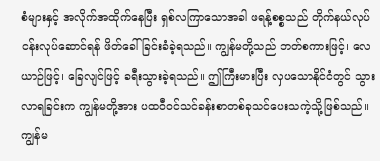စံများနှင့် အလိုက်အထိုက်နေပြီး ရှစ်လကြာသောအခါ ဖရန့်စစ္စသည် တိုက်နယ်လုပ်ငန်းလုပ်ဆောင်ရန် ဖိတ်ခေါ်ခြင်းခံခဲ့ရသည်။ ကျွန်မတို့သည် ဘတ်စကားဖြင့်၊ လေယာဉ်ဖြင့်၊ ခြေလျင်ဖြင့် ခရီးသွားခဲ့ရသည်။ ဤကြီးမားပြီး လှပသောနိုင်ငံတွင် သွားလာရခြင်းက ကျွန်မတို့အား ပထဝီဝင်သင်ခန်းစာတစ်ခုသင်ပေးသကဲ့သို့ဖြစ်သည်။
ကျွန်မ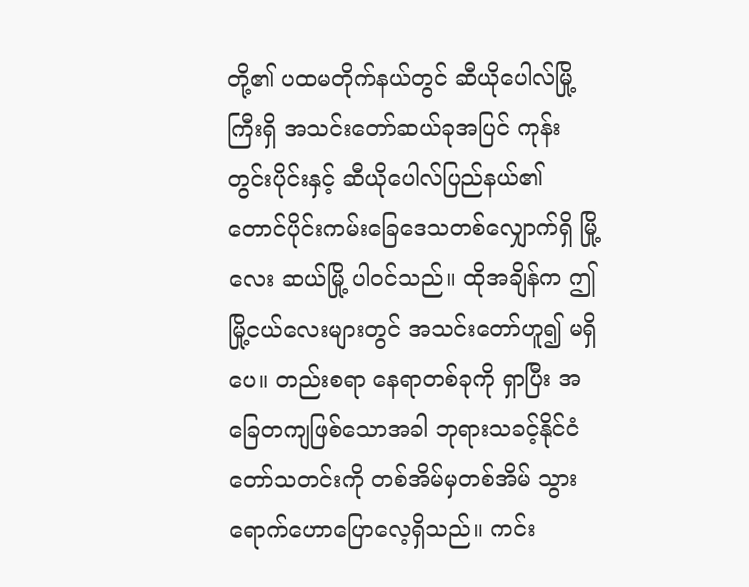တို့၏ ပထမတိုက်နယ်တွင် ဆီယိုပေါလ်မြို့ကြီးရှိ အသင်းတော်ဆယ်ခုအပြင် ကုန်းတွင်းပိုင်းနှင့် ဆီယိုပေါလ်ပြည်နယ်၏ တောင်ပိုင်းကမ်းခြေဒေသတစ်လျှောက်ရှိ မြို့လေး ဆယ်မြို့ ပါဝင်သည်။ ထိုအချိန်က ဤမြို့ငယ်လေးများတွင် အသင်းတော်ဟူ၍ မရှိပေ။ တည်းစရာ နေရာတစ်ခုကို ရှာပြီး အခြေတကျဖြစ်သောအခါ ဘုရားသခင့်နိုင်ငံတော်သတင်းကို တစ်အိမ်မှတစ်အိမ် သွားရောက်ဟောပြောလေ့ရှိသည်။ ကင်း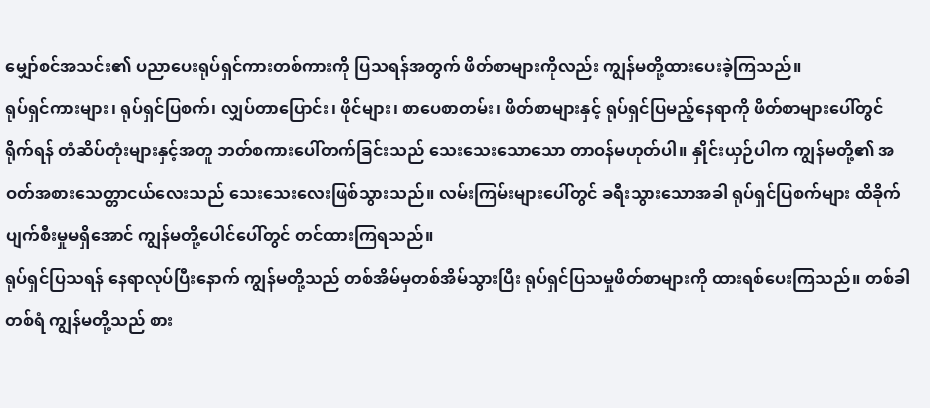မျှော်စင်အသင်း၏ ပညာပေးရုပ်ရှင်ကားတစ်ကားကို ပြသရန်အတွက် ဖိတ်စာများကိုလည်း ကျွန်မတို့ထားပေးခဲ့ကြသည်။
ရုပ်ရှင်ကားများ၊ ရုပ်ရှင်ပြစက်၊ လျှပ်တာပြောင်း၊ ဖိုင်များ၊ စာပေစာတမ်း၊ ဖိတ်စာများနှင့် ရုပ်ရှင်ပြမည့်နေရာကို ဖိတ်စာများပေါ်တွင် ရိုက်ရန် တံဆိပ်တုံးများနှင့်အတူ ဘတ်စကားပေါ်တက်ခြင်းသည် သေးသေးသောသော တာဝန်မဟုတ်ပါ။ နှိုင်းယှဉ်ပါက ကျွန်မတို့၏ အဝတ်အစားသေတ္တာငယ်လေးသည် သေးသေးလေးဖြစ်သွားသည်။ လမ်းကြမ်းများပေါ်တွင် ခရီးသွားသောအခါ ရုပ်ရှင်ပြစက်များ ထိခိုက်ပျက်စီးမှုမရှိအောင် ကျွန်မတို့ပေါင်ပေါ်တွင် တင်ထားကြရသည်။
ရုပ်ရှင်ပြသရန် နေရာလုပ်ပြီးနောက် ကျွန်မတို့သည် တစ်အိမ်မှတစ်အိမ်သွားပြီး ရုပ်ရှင်ပြသမှုဖိတ်စာများကို ထားရစ်ပေးကြသည်။ တစ်ခါတစ်ရံ ကျွန်မတို့သည် စား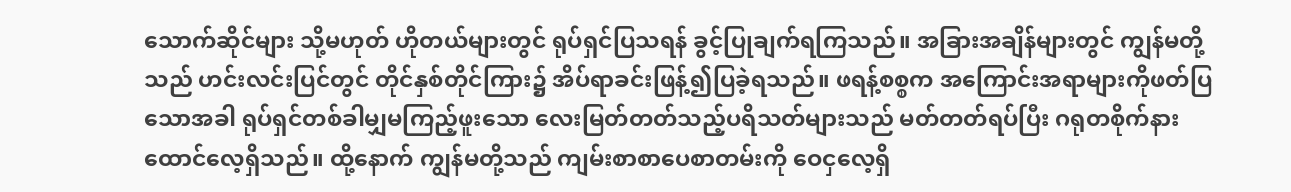သောက်ဆိုင်များ သို့မဟုတ် ဟိုတယ်များတွင် ရုပ်ရှင်ပြသရန် ခွင့်ပြုချက်ရကြသည်။ အခြားအချိန်များတွင် ကျွန်မတို့သည် ဟင်းလင်းပြင်တွင် တိုင်နှစ်တိုင်ကြား၌ အိပ်ရာခင်းဖြန့်၍ပြခဲ့ရသည်။ ဖရန့်စစ္စက အကြောင်းအရာများကိုဖတ်ပြသောအခါ ရုပ်ရှင်တစ်ခါမျှမကြည့်ဖူးသော လေးမြတ်တတ်သည့်ပရိသတ်များသည် မတ်တတ်ရပ်ပြီး ဂရုတစိုက်နားထောင်လေ့ရှိသည်။ ထို့နောက် ကျွန်မတို့သည် ကျမ်းစာစာပေစာတမ်းကို ဝေငှလေ့ရှိ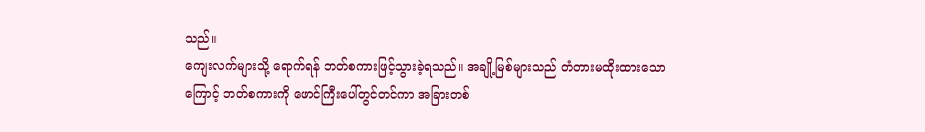သည်။
ကျေးလက်များသို့ ရောက်ရန် ဘတ်စကားဖြင့်သွားခဲ့ရသည်။ အချို့မြစ်များသည် တံတားမထိုးထားသောကြောင့် ဘတ်စကားကို ဖောင်ကြီးပေါ်တွင်တင်ကာ အခြားတစ်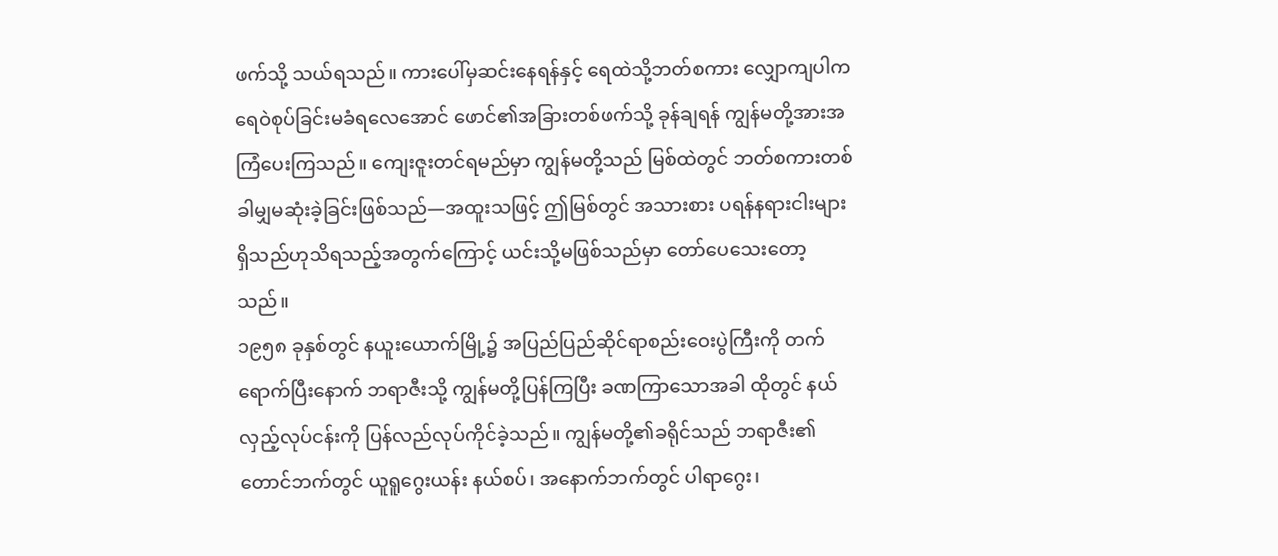ဖက်သို့ သယ်ရသည်။ ကားပေါ်မှဆင်းနေရန်နှင့် ရေထဲသို့ဘတ်စကား လျှောကျပါက ရေဝဲစုပ်ခြင်းမခံရလေအောင် ဖောင်၏အခြားတစ်ဖက်သို့ ခုန်ချရန် ကျွန်မတို့အားအကြံပေးကြသည်။ ကျေးဇူးတင်ရမည်မှာ ကျွန်မတို့သည် မြစ်ထဲတွင် ဘတ်စကားတစ်ခါမျှမဆုံးခဲ့ခြင်းဖြစ်သည်—အထူးသဖြင့် ဤမြစ်တွင် အသားစား ပရန်နရားငါးများ ရှိသည်ဟုသိရသည့်အတွက်ကြောင့် ယင်းသို့မဖြစ်သည်မှာ တော်ပေသေးတော့သည်။
၁၉၅၈ ခုနှစ်တွင် နယူးယောက်မြို့၌ အပြည်ပြည်ဆိုင်ရာစည်းဝေးပွဲကြီးကို တက်ရောက်ပြီးနောက် ဘရာဇီးသို့ ကျွန်မတို့ပြန်ကြပြီး ခဏကြာသောအခါ ထိုတွင် နယ်လှည့်လုပ်ငန်းကို ပြန်လည်လုပ်ကိုင်ခဲ့သည်။ ကျွန်မတို့၏ခရိုင်သည် ဘရာဇီး၏တောင်ဘက်တွင် ယူရူဂွေးယန်း နယ်စပ်၊ အနောက်ဘက်တွင် ပါရာဂွေး၊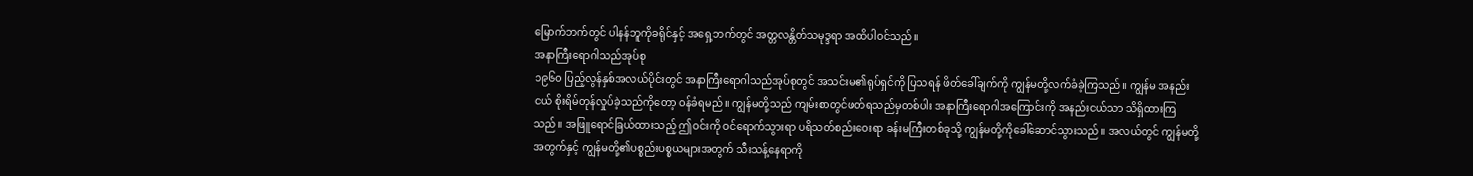မြောက်ဘက်တွင် ပါနန်ဘူကိုခရိုင်နှင့် အရှေ့ဘက်တွင် အတ္တလန္တိတ်သမုဒ္ဒရာ အထိပါဝင်သည်။
အနာကြီးရောဂါသည်အုပ်စု
၁၉၆၀ ပြည့်လွန်နှစ်အလယ်ပိုင်းတွင် အနာကြီးရောဂါသည်အုပ်စုတွင် အသင်းမ၏ရုပ်ရှင်ကို ပြသရန် ဖိတ်ခေါ်ချက်ကို ကျွန်မတို့လက်ခံခဲ့ကြသည်။ ကျွန်မ အနည်းငယ် စိုးရိမ်တုန်လှုပ်ခဲ့သည်ကိုတော့ ဝန်ခံရမည်။ ကျွန်မတို့သည် ကျမ်းစာတွင်ဖတ်ရသည်မှတစ်ပါး အနာကြီးရောဂါအကြောင်းကို အနည်းငယ်သာ သိရှိထားကြသည်။ အဖြူရောင်ခြယ်ထားသည့် ဤဝင်းကို ဝင်ရောက်သွားရာ ပရိသတ်စည်းဝေးရာ ခန်းမကြီးတစ်ခုသို့ ကျွန်မတို့ကိုခေါ်ဆောင်သွားသည်။ အလယ်တွင် ကျွန်မတို့အတွက်နှင့် ကျွန်မတို့၏ပစ္စည်းပစ္စယများအတွက် သီးသန့်နေရာကို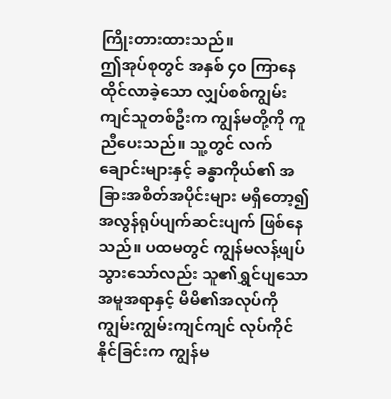ကြိုးတားထားသည်။
ဤအုပ်စုတွင် အနှစ် ၄၀ ကြာနေထိုင်လာခဲ့သော လျှပ်စစ်ကျွမ်းကျင်သူတစ်ဦးက ကျွန်မတို့ကို ကူညီပေးသည်။ သူ့တွင် လက်ချောင်းများနှင့် ခန္ဓာကိုယ်၏ အခြားအစိတ်အပိုင်းများ မရှိတော့၍ အလွန်ရုပ်ပျက်ဆင်းပျက် ဖြစ်နေသည်။ ပထမတွင် ကျွန်မလန့်ဖျပ်သွားသော်လည်း သူ၏ရွှင်ပျသောအမူအရာနှင့် မိမိ၏အလုပ်ကို ကျွမ်းကျွမ်းကျင်ကျင် လုပ်ကိုင်နိုင်ခြင်းက ကျွန်မ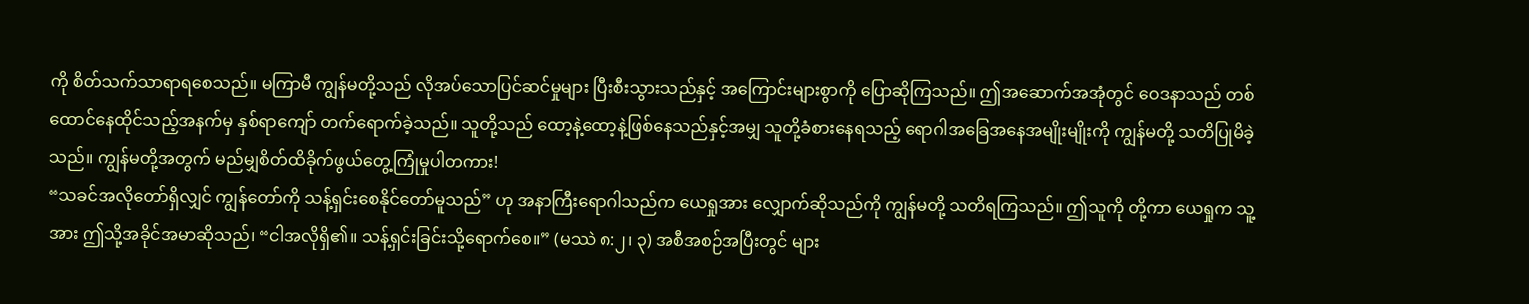ကို စိတ်သက်သာရာရစေသည်။ မကြာမီ ကျွန်မတို့သည် လိုအပ်သောပြင်ဆင်မှုများ ပြီးစီးသွားသည်နှင့် အကြောင်းများစွာကို ပြောဆိုကြသည်။ ဤအဆောက်အအုံတွင် ဝေဒနာသည် တစ်ထောင်နေထိုင်သည့်အနက်မှ နှစ်ရာကျော် တက်ရောက်ခဲ့သည်။ သူတို့သည် ထော့နဲ့ထော့နဲ့ဖြစ်နေသည်နှင့်အမျှ သူတို့ခံစားနေရသည့် ရောဂါအခြေအနေအမျိုးမျိုးကို ကျွန်မတို့ သတိပြုမိခဲ့သည်။ ကျွန်မတို့အတွက် မည်မျှစိတ်ထိခိုက်ဖွယ်တွေ့ကြုံမှုပါတကား!
“သခင်အလိုတော်ရှိလျှင် ကျွန်တော်ကို သန့်ရှင်းစေနိုင်တော်မူသည်” ဟု အနာကြီးရောဂါသည်က ယေရှုအား လျှောက်ဆိုသည်ကို ကျွန်မတို့ သတိရကြသည်။ ဤသူကို တို့ကာ ယေရှုက သူ့အား ဤသို့အခိုင်အမာဆိုသည်၊ “ငါအလိုရှိ၏။ သန့်ရှင်းခြင်းသို့ရောက်စေ။” (မဿဲ ၈:၂၊ ၃) အစီအစဉ်အပြီးတွင် များ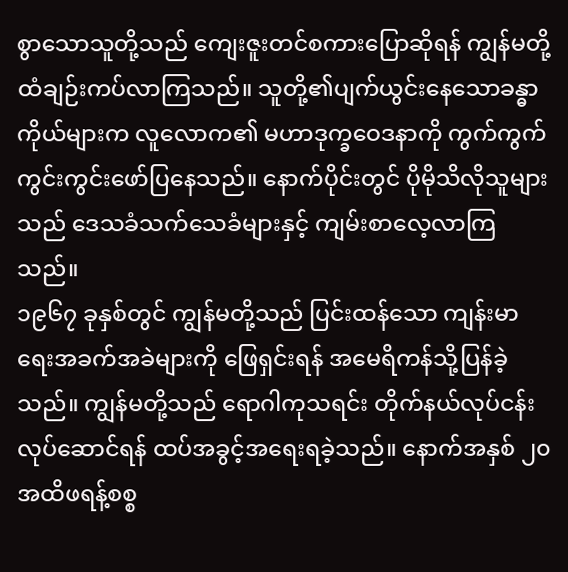စွာသောသူတို့သည် ကျေးဇူးတင်စကားပြောဆိုရန် ကျွန်မတို့ထံချဉ်းကပ်လာကြသည်။ သူတို့၏ပျက်ယွင်းနေသောခန္ဓာကိုယ်များက လူလောက၏ မဟာဒုက္ခဝေဒနာကို ကွက်ကွက်ကွင်းကွင်းဖော်ပြနေသည်။ နောက်ပိုင်းတွင် ပိုမိုသိလိုသူများသည် ဒေသခံသက်သေခံများနှင့် ကျမ်းစာလေ့လာကြသည်။
၁၉၆၇ ခုနှစ်တွင် ကျွန်မတို့သည် ပြင်းထန်သော ကျန်းမာရေးအခက်အခဲများကို ဖြေရှင်းရန် အမေရိကန်သို့ပြန်ခဲ့သည်။ ကျွန်မတို့သည် ရောဂါကုသရင်း တိုက်နယ်လုပ်ငန်းလုပ်ဆောင်ရန် ထပ်အခွင့်အရေးရခဲ့သည်။ နောက်အနှစ် ၂၀ အထိဖရန့်စစ္စ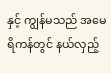နှင့် ကျွန်မသည် အမေရိကန်တွင် နယ်လှည့်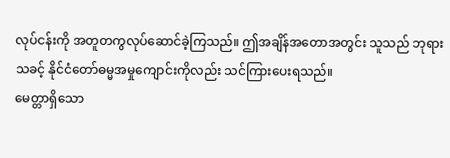လုပ်ငန်းကို အတူတကွလုပ်ဆောင်ခဲ့ကြသည်။ ဤအချိန်အတောအတွင်း သူသည် ဘုရားသခင့် နိုင်ငံတော်ဓမ္မအမှုကျောင်းကိုလည်း သင်ကြားပေးရသည်။
မေတ္တာရှိသော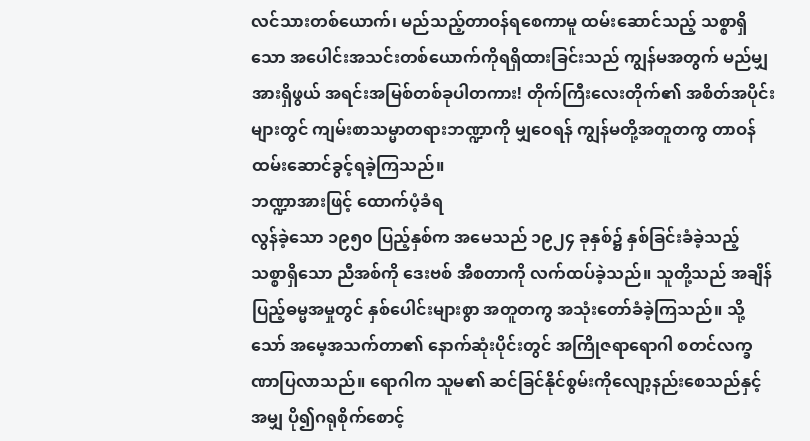လင်သားတစ်ယောက်၊ မည်သည့်တာဝန်ရစေကာမူ ထမ်းဆောင်သည့် သစ္စာရှိသော အပေါင်းအသင်းတစ်ယောက်ကိုရရှိထားခြင်းသည် ကျွန်မအတွက် မည်မျှအားရှိဖွယ် အရင်းအမြစ်တစ်ခုပါတကား! တိုက်ကြီးလေးတိုက်၏ အစိတ်အပိုင်းများတွင် ကျမ်းစာသမ္မာတရားဘဏ္ဍာကို မျှဝေရန် ကျွန်မတို့အတူတကွ တာဝန်ထမ်းဆောင်ခွင့်ရခဲ့ကြသည်။
ဘဏ္ဍာအားဖြင့် ထောက်ပံ့ခံရ
လွန်ခဲ့သော ၁၉၅၀ ပြည့်နှစ်က အမေသည် ၁၉၂၄ ခုနှစ်၌ နှစ်ခြင်းခံခဲ့သည့် သစ္စာရှိသော ညီအစ်ကို ဒေးဗစ် အီစတာကို လက်ထပ်ခဲ့သည်။ သူတို့သည် အချိန်ပြည့်ဓမ္မအမှုတွင် နှစ်ပေါင်းများစွာ အတူတကွ အသုံးတော်ခံခဲ့ကြသည်။ သို့သော် အမေ့အသက်တာ၏ နောက်ဆုံးပိုင်းတွင် အကြိုဇရာရောဂါ စတင်လက္ခဏာပြလာသည်။ ရောဂါက သူမ၏ ဆင်ခြင်နိုင်စွမ်းကိုလျော့နည်းစေသည်နှင့်အမျှ ပို၍ဂရုစိုက်စောင့်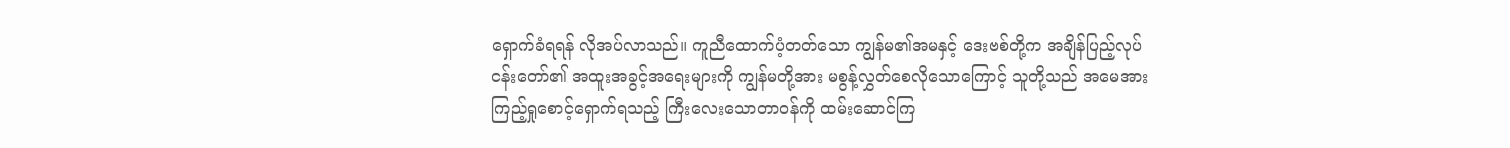ရှောက်ခံရရန် လိုအပ်လာသည်။ ကူညီထောက်ပံ့တတ်သော ကျွန်မ၏အမနှင့် ဒေးဗစ်တို့က အချိန်ပြည့်လုပ်ငန်းတော်၏ အထူးအခွင့်အရေးများကို ကျွန်မတို့အား မစွန့်လွှတ်စေလိုသောကြောင့် သူတို့သည် အမေအား ကြည့်ရှုစောင့်ရှောက်ရသည့် ကြီးလေးသောတာဝန်ကို ထမ်းဆောင်ကြ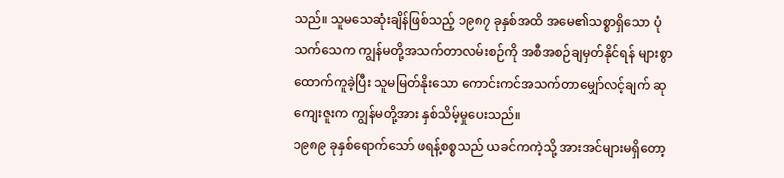သည်။ သူမသေဆုံးချိန်ဖြစ်သည့် ၁၉၈၇ ခုနှစ်အထိ အမေ၏သစ္စာရှိသော ပုံသက်သေက ကျွန်မတို့အသက်တာလမ်းစဉ်ကို အစီအစဉ်ချမှတ်နိုင်ရန် များစွာထောက်ကူခဲ့ပြီး သူမမြတ်နိုးသော ကောင်းကင်အသက်တာမျှော်လင့်ချက် ဆုကျေးဇူးက ကျွန်မတို့အား နှစ်သိမ့်မှုပေးသည်။
၁၉၈၉ ခုနှစ်ရောက်သော် ဖရန့်စစ္စသည် ယခင်ကကဲ့သို့ အားအင်များမရှိတော့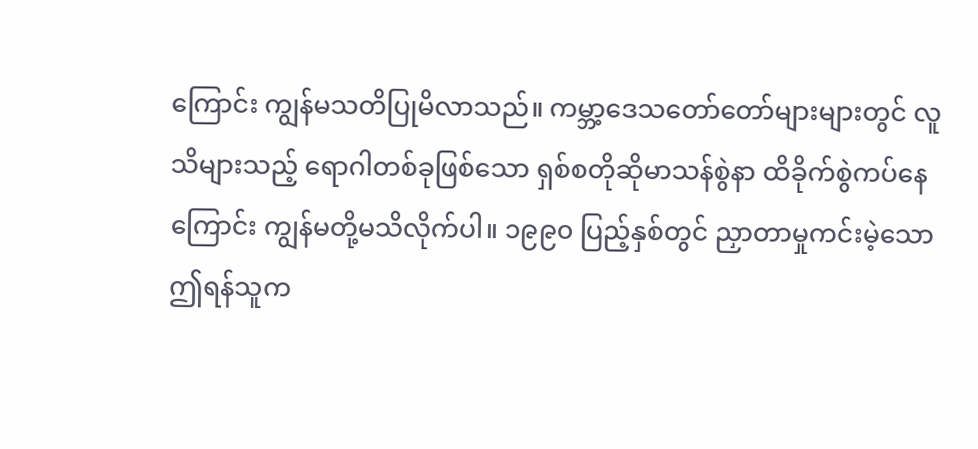ကြောင်း ကျွန်မသတိပြုမိလာသည်။ ကမ္ဘာ့ဒေသတော်တော်များများတွင် လူသိများသည့် ရောဂါတစ်ခုဖြစ်သော ရှစ်စတိုဆိုမာသန်စွဲနာ ထိခိုက်စွဲကပ်နေကြောင်း ကျွန်မတို့မသိလိုက်ပါ။ ၁၉၉၀ ပြည့်နှစ်တွင် ညှာတာမှုကင်းမဲ့သောဤရန်သူက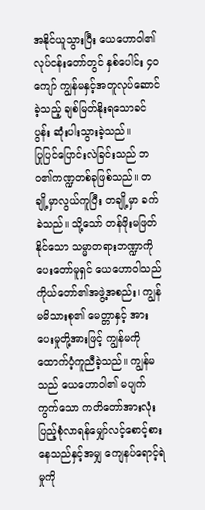အနိုင်ယူသွားပြီး ယေဟောဝါ၏ လုပ်ငန်းတော်တွင် နှစ်ပေါင်း ၄၀ ကျော် ကျွန်မနှင့်အတူလုပ်ဆောင်ခဲ့သည့် ချစ်မြတ်နိုးရသောခင်ပွန်း ဆုံးပါးသွားခဲ့သည်။
ပြုပြင်ပြောင်းလဲခြင်းသည် ဘဝ၏ကဏ္ဍတစ်ခုဖြစ်သည်။ တချို့မှာလွယ်ကူပြီး တချို့မှာ ခက်ခဲသည်။ သို့သော် တန်ဖိုးမဖြတ်နိုင်သော သမ္မာတရားဘဏ္ဍာကို ပေးတော်မူရှင် ယေဟောဝါသည် ကိုယ်တော်၏အဖွဲ့အစည်း၊ ကျွန်မမိသားစု၏ မေတ္တာနှင့် အားပေးမှုတို့အားဖြင့် ကျွန်မကို ထောက်ပံ့ကူညီခဲ့သည်။ ကျွန်မသည် ယေဟောဝါ၏ မပျက်ကွက်သော ကတိတော်အားလုံး ပြည့်စုံလာရန်မျှော်လင့်စောင့်စားနေသည်နှင့်အမျှ ကျေနပ်ရောင့်ရဲမှုကို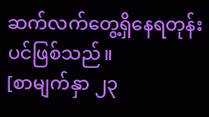ဆက်လက်တွေ့ရှိနေရတုန်းပင်ဖြစ်သည်။
[စာမျက်နှာ ၂၃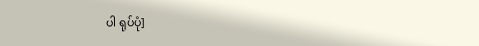ပါ ရုပ်ပုံ]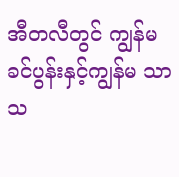အီတလီတွင် ကျွန်မခင်ပွန်းနှင့်ကျွန်မ သာသ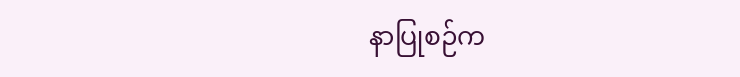နာပြုစဉ်က